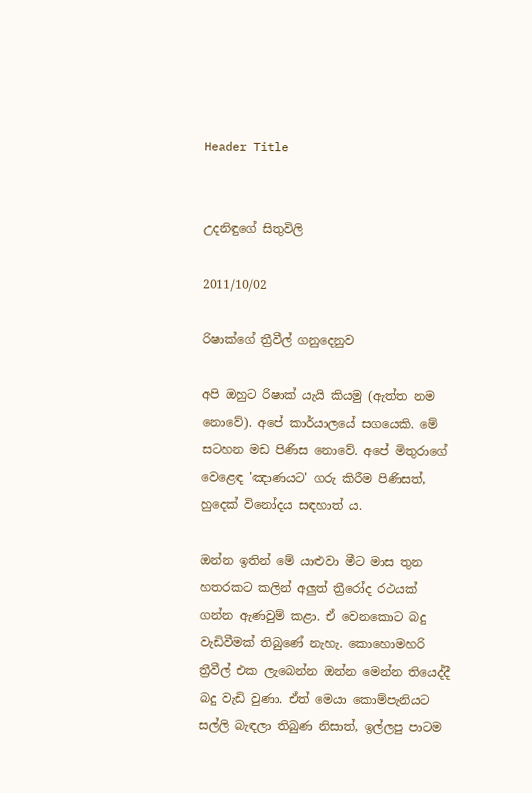Header Title


උදනිඳුගේ සිතුවිලි

2011/10/02

රිෂාක්ගේ ත්‍රීවීල් ගනුදෙනුව

අපි ඔහුට රිෂාක් යැයි කියමු (ඇත්ත නම නොවේ). අපේ කාර්යාලයේ සගයෙකි. මේ සටහන මඩ පිණිස නොවේ. අපේ මිතුරාගේ වෙළෙඳ 'ඤාණයට' ගරු කිරීම පිණිසත්, හුදෙක් විනෝදය සඳහාත් ය.

ඔන්න ඉතින් මේ යාළුවා මීට මාස තුන හතරකට කලින් අලුත් ත්‍රීරෝද රථයක් ගන්න ඇණවුම් කළා. ඒ වෙනකොට බදු වැඩිවීමක් තිබුණේ නැහැ. කොහොමහරි ත්‍රීවීල් එක ලැබෙන්න ඔන්න මෙන්න තියෙද්දී බදු වැඩි වුණා. ඒත් මෙයා කොම්පැනියට සල්ලි බැඳලා තිබුණ නිසාත්, ඉල්ලපු පාටම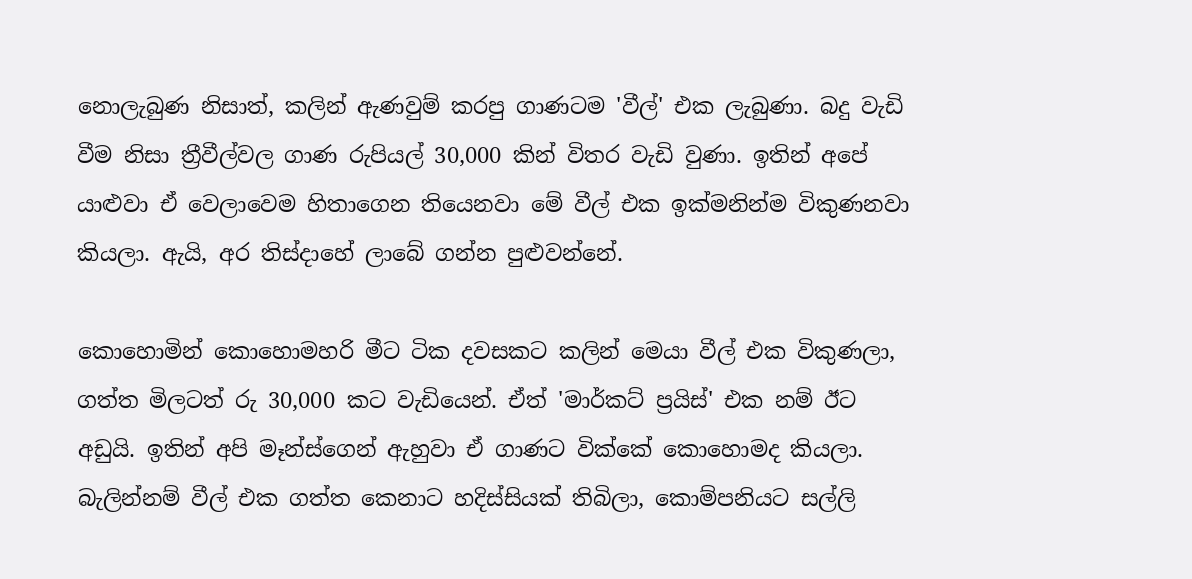නොලැබුණ නිසාත්, කලින් ඇණවුම් කරපු ගාණටම 'වීල්' එක ලැබුණා. බදු වැඩි වීම නිසා ත්‍රීවීල්වල ගාණ රුපියල් 30,000 කින් විතර වැඩි වුණා. ඉතින් අපේ යාළුවා ඒ වෙලාවෙම හිතාගෙන තියෙනවා මේ වීල් එක ඉක්මනින්ම විකුණනවා කියලා. ඇයි, අර තිස්දාහේ ලාබේ ගන්න පුළුවන්නේ.

කොහොමින් කොහොමහරි මීට ටික දවසකට කලින් මෙයා වීල් එක විකුණලා, ගත්ත මිලටත් රු 30,000 කට වැඩියෙන්. ඒත් 'මාර්කට් ප්‍රයිස්' එක නම් ඊට අඩුයි. ඉතින් අපි මෑන්ස්ගෙන් ඇහුවා ඒ ගාණට වික්කේ කොහොමද කියලා. බැලින්නම් වීල් එක ගත්ත කෙනාට හදිස්සියක් තිබිලා, කොම්පනියට සල්ලි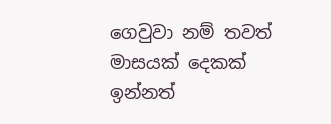ගෙවුවා නම් තවත් මාසයක් දෙකක් ඉන්නත්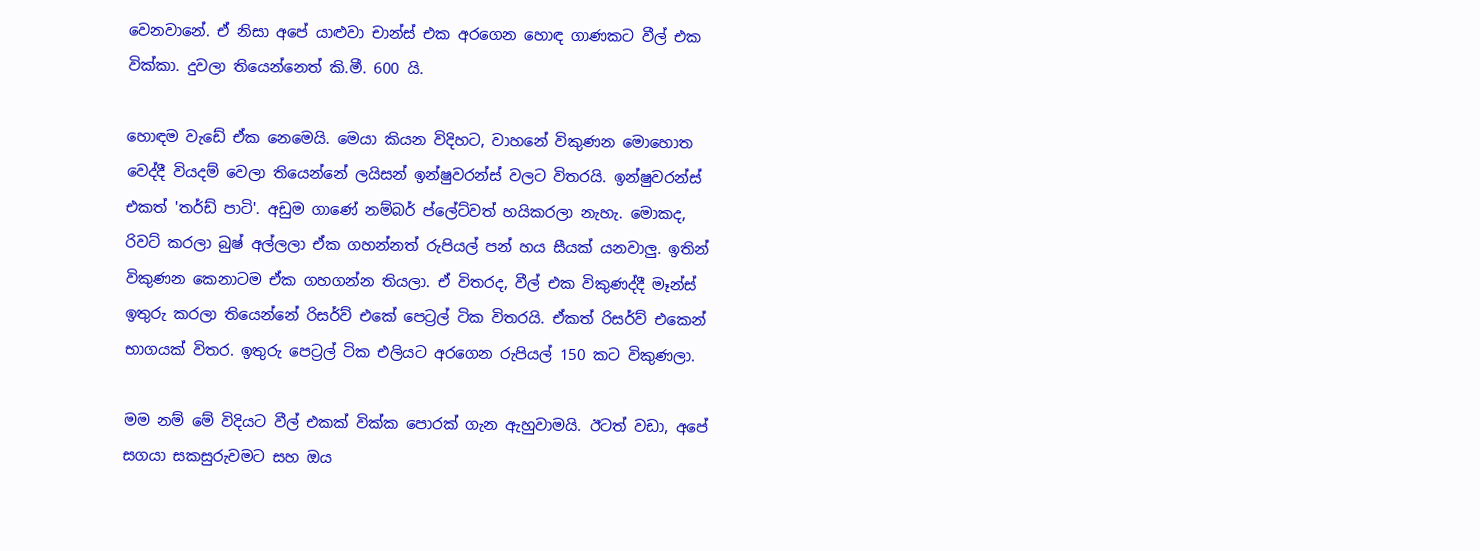වෙනවානේ. ඒ නිසා අපේ යාළුවා චාන්ස් එක අරගෙන හොඳ ගාණකට වීල් එක වික්කා. දුවලා තියෙන්නෙත් කි.මී. 600 යි.

හොඳම වැඩේ ඒක නෙමෙයි. මෙයා කියන විදිහට, වාහනේ විකුණන මොහොත වෙද්දී වියදම් වෙලා තියෙන්නේ ලයිසන් ඉන්ෂුවරන්ස් වලට විතරයි. ඉන්ෂුවරන්ස් එකත් 'තර්ඩ් පාටි'. අඩුම ගාණේ නම්බර් ප්ලේට්වත් හයිකරලා නැහැ. මොකද, රිවට් කරලා බුෂ් අල්ලලා ඒක ගහන්නත් රුපියල් පන් හය සීයක් යනවාලු. ඉතින් විකුණන කෙනාටම ඒක ගහගන්න තියලා. ඒ විතරද, වීල් එක විකුණද්දී මෑන්ස් ඉතුරු කරලා තියෙන්නේ රිසර්ව් එකේ පෙට්‍රල් ටික විතරයි. ඒකත් රිසර්ව් එකෙන් භාගයක් විතර. ඉතුරු පෙට්‍රල් ටික එලියට අරගෙන රුපියල් 150 කට විකුණලා.

මම නම් මේ විදියට වීල් එකක් වික්ක පොරක් ගැන ඇහුවාමයි. ඊටත් වඩා, අපේ සගයා සකසුරුවමට සහ ඔය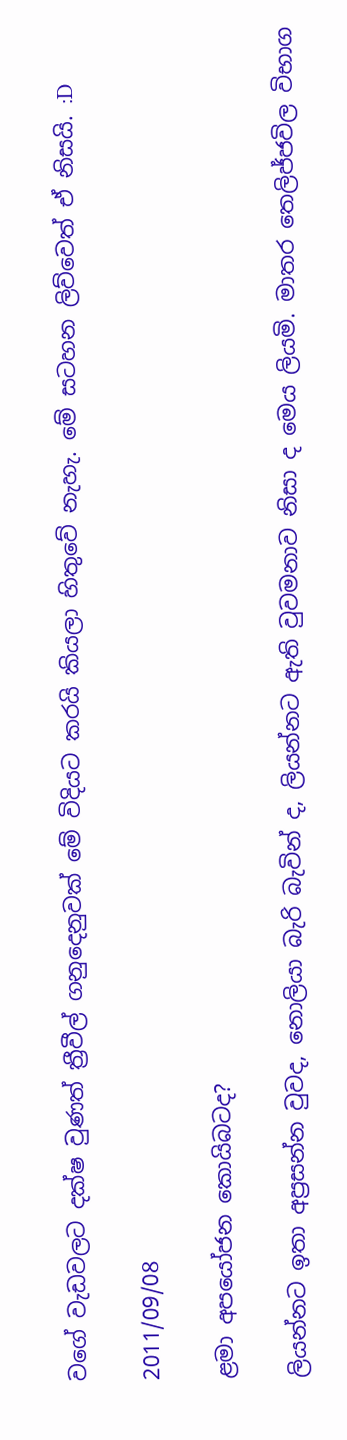වගේ වැඩවලට දක්ෂ වුණත් ත්‍රීවීල් ගනුදෙනුවක් මේ විදියට කරයි කියලා හිතුවේ නැහැ. මේ සටහන ලිව්වෙත් ඒ නිසයි. :D

2011/09/08

ළමා අපයෝජන කොයිබටද?

ලියන්නට ඉතා අප්‍රසන්න වුවද, නොලියා බැරි බැවින් ද, ලියන්නට ඇති වුවමනාව නිසා ද මෙය ලියමි. මාතර තෙලිජ්ජවිල විභාග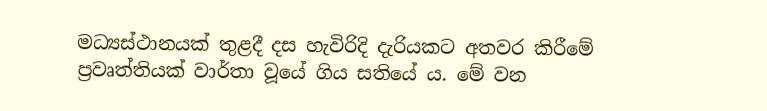මධ්‍යස්ථානයක් තුළදී දස හැවිරිදි දැරියකට අතවර කිරීමේ ප්‍රවෘත්තියක් වාර්තා වූයේ ගිය සතියේ ය. මේ වන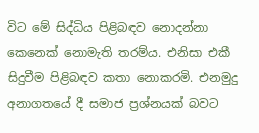විට මේ සිද්ධිය පිළිබඳව නොදන්නා කෙනෙක් නොමැති තරම්ය. එනිසා එකී සිදුවීම පිළිබඳව කතා නොකරමි. එනමුදු අනාගතයේ දී සමාජ ප්‍රශ්නයක් බවට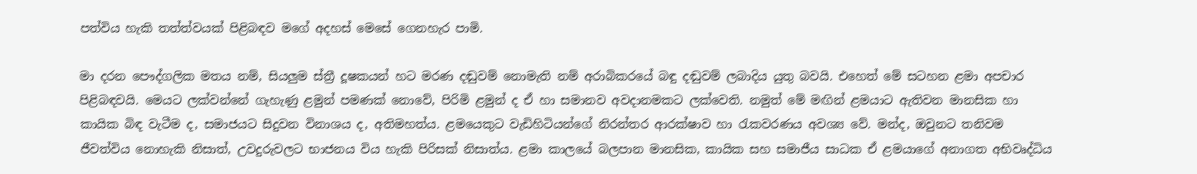පත්විය හැකි තත්ත්වයක් පිළිබඳව මගේ අදහස් මෙසේ ගෙනහැර පාමි.

මා දරන පෞද්ගලික මතය නම්, සියලුම ස්ත්‍රී දූෂකයන් හට මරණ දඬුවම් නොමැති නම් අරාබිකරයේ බඳු දඬුවම් ලබාදිය යුතු බවයි. එහෙත් මේ සටහන ළමා අපචාර පිළිබඳවයි. මෙයට ලක්වන්නේ ගැහැණු ළමුන් පමණක් නොවේ, පිරිමි ළමුන් ද ඒ හා සමානව අවදානමකට ලක්වෙති. නමුත් මේ මඟින් ළමයාට ඇතිවන මානසික හා කායික බිඳ වැටීම ද, සමාජයට සිදුවන විනාශය ද, අතිමහත්ය. ළමයෙකුට වැඩිහිටියන්ගේ නිරන්තර ආරක්ෂාව හා රැකවරණය අවශ්‍ය වේ. මන්ද, ඔවුනට තනිවම ජීවත්විය නොහැකි නිසාත්, උවදුරුවලට භාජනය විය හැකි පිරිසක් නිසාත්ය. ළමා කාලයේ බලපාන මානසික, කායික සහ සමාජීය සාධක ඒ ළමයාගේ අනාගත අභිවෘද්ධිය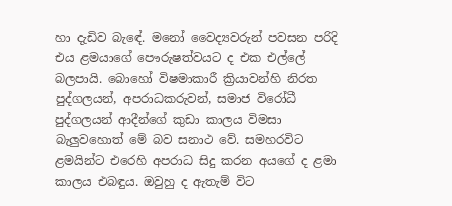හා දැඩිව බැඳේ. මනෝ වෛද්‍යවරුන් පවසන පරිදි එය ළමයාගේ පෞරුෂත්වයට ද එක එල්ලේ බලපායි. බොහෝ විෂමාකාරී ක්‍රියාවන්හි නිරත පුද්ගලයන්, අපරාධකරුවන්, සමාජ විරෝධී පුද්ගලයන් ආදීන්ගේ කුඩා කාලය විමසා බැලුවහොත් මේ බව සනාථ වේ. සමහරවිට ළමයින්ට එරෙහි අපරාධ සිදු කරන අයගේ ද ළමා කාලය එබඳුය. ඔවුහු ද ඇතැම් විට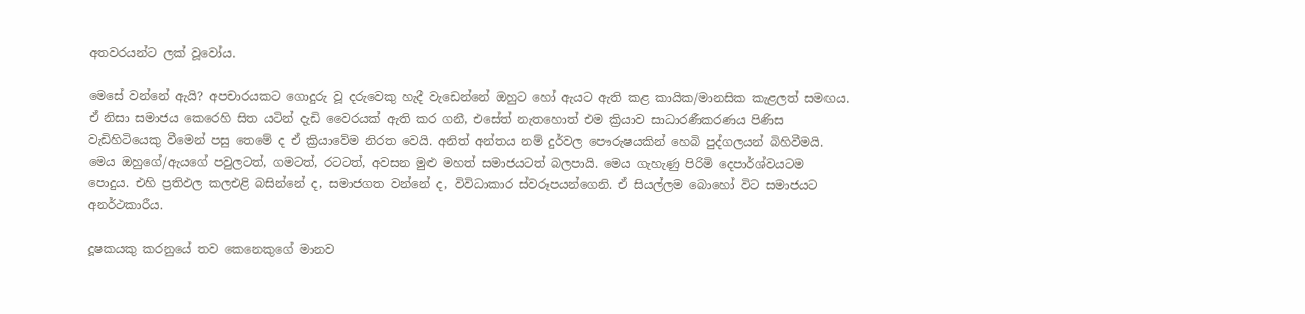අතවරයන්ට ලක් වූවෝය.

මෙසේ වන්නේ ඇයි? අපචාරයකට ගොදුරු වූ දරුවෙකු හැදී වැඩෙන්නේ ඔහුට හෝ ඇයට ඇති කළ කායික/මානසික කැළලත් සමඟය. ඒ නිසා සමාජය කෙරෙහි සිත යටින් දැඩි වෛරයක් ඇති කර ගනී, එසේත් නැතහොත් එම ක්‍රියාව සාධාරණීකරණය පිණිස වැඩිහිටියෙකු වීමෙන් පසු තෙමේ ද ඒ ක්‍රියාවේම නිරත වෙයි. අනිත් අන්තය නම් දුර්වල පෞරුෂයකින් හෙබි පුද්ගලයන් බිහිවීමයි. මෙය ඔහුගේ/ඇයගේ පවුලටත්, ගමටත්, රටටත්, අවසන මුළු මහත් සමාජයටත් බලපායි. මෙය ගැහැණු පිරිමි දෙපාර්ශ්වයටම පොදුය. එහි ප්‍රතිඵල කලඑළි බසින්නේ ද, සමාජගත වන්නේ ද, විවිධාකාර ස්වරූපයන්ගෙනි. ඒ සියල්ලම බොහෝ විට සමාජයට අනර්ථකාරීය.

දූෂකයකු කරනුයේ තව කෙනෙකුගේ මානව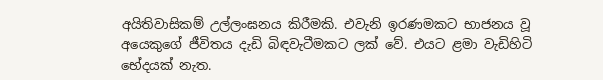අයිතිවාසිකම් උල්ලංඝනය කිරීමකි. එවැනි ඉරණමකට භාජනය වූ අයෙකුගේ ජීවිතය දැඩි බිඳවැටීමකට ලක් වේ. එයට ළමා වැඩිහිටි භේදයක් නැත.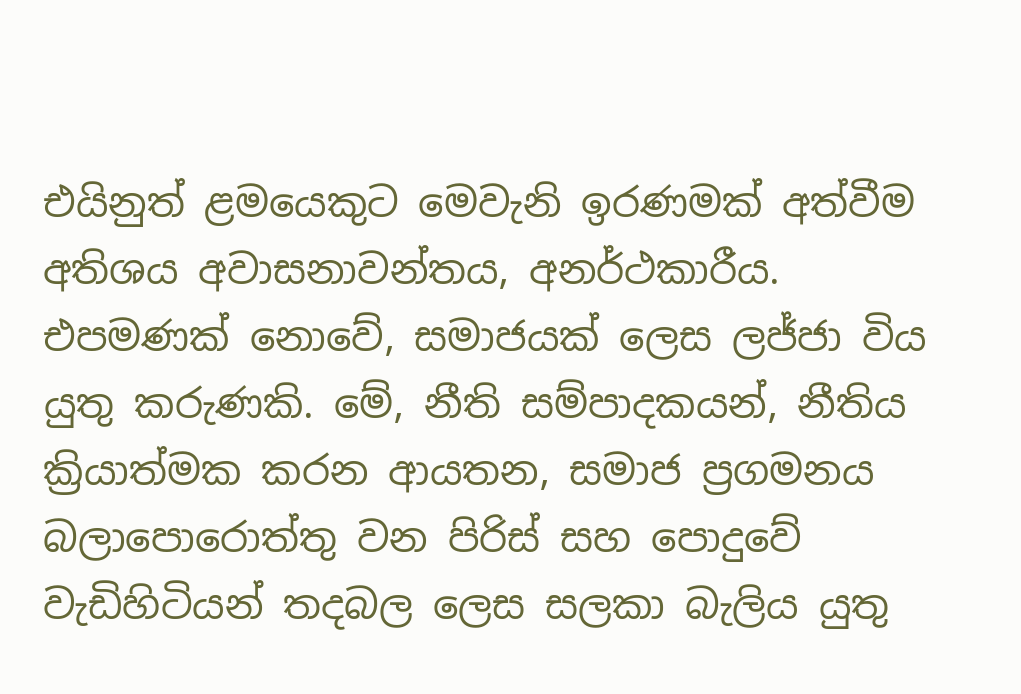එයිනුත් ළමයෙකුට මෙවැනි ඉරණමක් අත්වීම අතිශය අවාසනාවන්තය, අනර්ථකාරීය. එපමණක් නොවේ, සමාජයක් ලෙස ලජ්ජා විය යුතු කරුණකි. මේ, නීති සම්පාදකයන්, නීතිය ක්‍රියාත්මක කරන ආයතන, සමාජ ප්‍රගමනය බලාපොරොත්තු වන පිරිස් සහ පොදුවේ වැඩිහිටියන් තදබල ලෙස සලකා බැලිය යුතු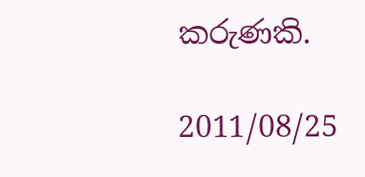කරුණකි.

2011/08/25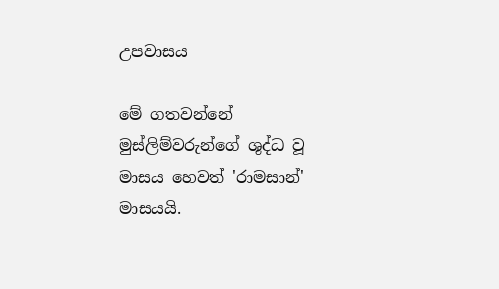උපවාසය

මේ ගතවන්නේ මුස්ලිම්වරුන්ගේ ශුද්ධ වූ මාසය හෙවත් 'රාමසාන්' මාසයයි.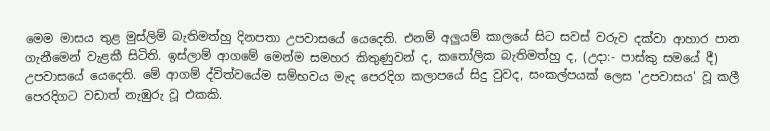මෙම මාසය තුළ මුස්ලිම් බැතිමත්හු දිනපතා උපවාසයේ යෙදෙති. එනම් අලුයම් කාලයේ සිට සවස් වරුව දක්වා ආහාර පාන ගැනීමෙන් වැළකී සිටිති. ඉස්ලාම් ආගමේ මෙන්ම සමහර කිතුණුවන් ද, කතෝලික බැතිමත්හු ද, (උදා:- පාස්කු සමයේ දී) උපවාසයේ යෙදෙති. මේ ආගම් ද්විත්වයේම සම්භවය මැද පෙරදිග කලාපයේ සිදු වුවද, සංකල්පයක් ලෙස 'උපවාසය' වූ කලී පෙරදිගට වඩාත් නැඹුරු වූ එකකි.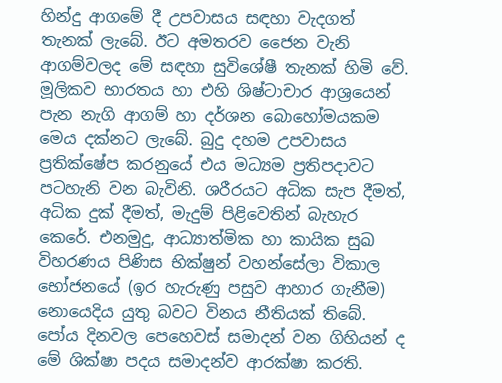හින්දු ආගමේ දී උපවාසය සඳහා වැදගත් තැනක් ලැබේ. ඊට අමතරව ජෛන වැනි ආගම්වලද මේ සඳහා සුවිශේෂී තැනක් හිමි වේ. මූලිකව භාරතය හා එහි ශිෂ්ටාචාර ආශ්‍රයෙන් පැන නැගි ආගම් හා දර්ශන බොහෝමයකම මෙය දක්නට ලැබේ. බුදු දහම උපවාසය ප්‍රතික්ෂේප කරනුයේ එය මධ්‍යම ප්‍රතිපදාවට පටහැනි වන බැවිනි. ශරීරයට අධික සැප දීමත්, අධික දුක් දීමත්, මැදුම් පිළිවෙතින් බැහැර කෙරේ. එනමුදු, ආධ්‍යාත්මික හා කායික සුඛ විහරණය පිණිස භික්ෂුන් වහන්සේලා විකාල භෝජනයේ (ඉර හැරුණු පසුව ආහාර ගැනීම) නොයෙදිය යුතු බවට විනය නීතියක් තිබේ. පෝය දිනවල පෙහෙවස් සමාදන් වන ගිහියන් ද මේ ශික්ෂා පදය සමාදන්ව ආරක්ෂා කරති.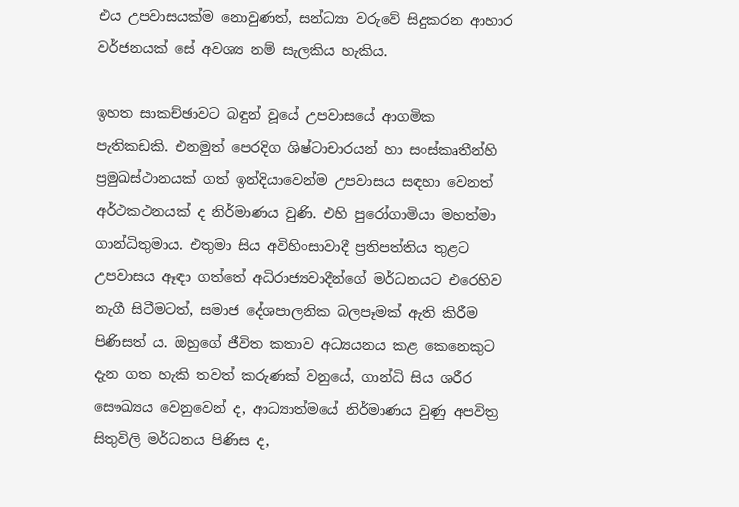එය උපවාසයක්ම නොවුණත්, සන්ධ්‍යා වරුවේ සිදුකරන ආහාර වර්ජනයක් සේ අවශ්‍ය නම් සැලකිය හැකිය.

ඉහත සාකච්ඡාවට බඳුන් වූයේ උපවාසයේ ආගමික පැතිකඩකි. එනමුත් පෙරදිග ශිෂ්ටාචාරයන් හා සංස්කෘතීන්හි ප්‍රමුඛස්ථානයක් ගත් ඉන්දියාවෙන්ම උපවාසය සඳහා වෙනත් අර්ථකථනයක් ද නිර්මාණය වුණි. එහි පුරෝගාමියා මහත්මා ගාන්ධිතුමාය. එතුමා සිය අවිහිංසාවාදී ප්‍රතිපත්තිය තුළට උපවාසය ඈඳා ගත්තේ අධිරාජ්‍යවාදීන්ගේ මර්ධනයට එරෙහිව නැගී සිටීමටත්, සමාජ දේශපාලනික බලපෑමක් ඇති කිරීම පිණිසත් ය. ඔහුගේ ජීවිත කතාව අධ්‍යයනය කළ කෙනෙකුට දැන ගත හැකි තවත් කරුණක් වනුයේ, ගාන්ධි සිය ශරීර සෞඛ්‍යය වෙනුවෙන් ද, ආධ්‍යාත්මයේ නිර්මාණය වුණු අපවිත්‍ර සිතුවිලි මර්ධනය පිණිස ද,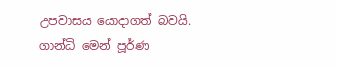උපවාසය යොදාගත් බවයි. ගාන්ධි මෙන් පූර්ණ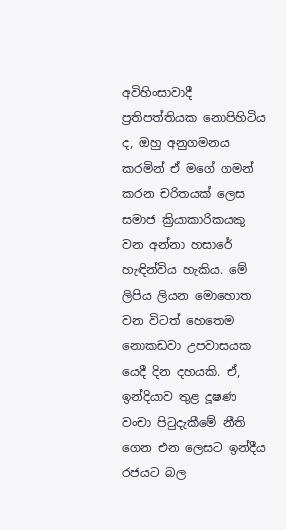අවිහිංසාවාදී ප්‍රතිපත්තියක නොපිහිටිය ද, ඔහු අනුගමනය කරමින් ඒ මගේ ගමන් කරන චරිතයක් ලෙස සමාජ ක්‍රියාකාරිකයකු වන අන්නා හසාරේ හැඳින්විය හැකිය. මේ ලිපිය ලියන මොහොත වන විටත් හෙතෙම නොකඩවා උපවාසයක යෙදී දින දහයකි. ඒ, ඉන්දියාව තුළ දූෂණ වංචා පිටුදැකීමේ නීති ගෙන එන ලෙසට ඉන්දීය රජයට බල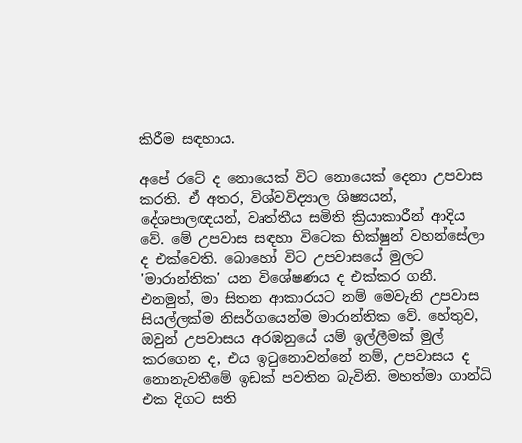කිරීම සඳහාය.

අපේ රටේ ද නොයෙක් විට නොයෙක් දෙනා උපවාස කරති. ඒ අතර, විශ්වවිද්‍යාල ශිෂ්‍යයන්, දේශපාලඥයන්, වෘත්තීය සමිති ක්‍රියාකාරීන් ආදිය වේ. මේ උපවාස සඳහා විටෙක භික්ෂුන් වහන්සේලා ද එක්වෙති. බොහෝ විට උපවාසයේ මුලට 'මාරාන්තික' යන විශේෂණය ද එක්කර ගනී. එනමුත්, මා සිතන ආකාරයට නම් මෙවැනි උපවාස සියල්ලක්ම නිසර්ගයෙන්ම මාරාන්තික වේ. හේතුව, ඔවුන් උපවාසය අරඹනුයේ යම් ඉල්ලීමක් මුල් කරගෙන ද, එය ඉටුනොවන්නේ නම්, උපවාසය ද නොනැවතීමේ ඉඩක් පවතින බැවිනි. මහත්මා ගාන්ධි එක දිගට සති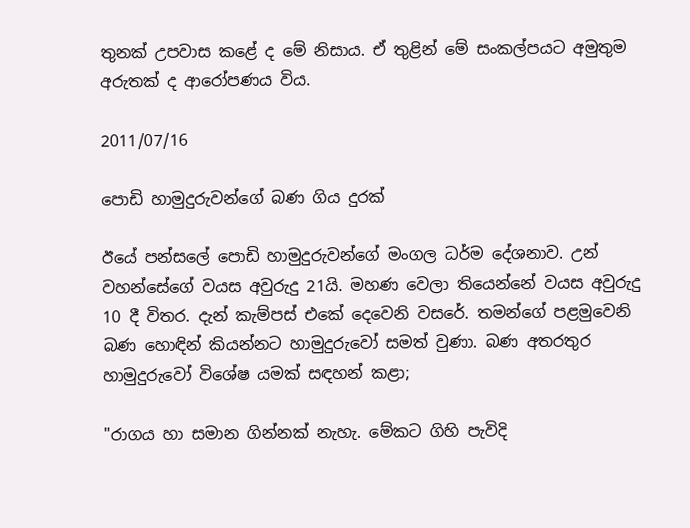තුනක් උපවාස කළේ ද මේ නිසාය. ඒ තුළින් මේ සංකල්පයට අමුතුම අරුතක් ද ආරෝපණය විය.

2011/07/16

පොඩි හාමුදුරුවන්ගේ බණ ගිය දුරක්

ඊයේ පන්සලේ පොඩි හාමුදුරුවන්ගේ මංගල ධර්ම දේශනාව. උන් වහන්සේගේ වයස අවුරුදු 21යි. මහණ වෙලා තියෙන්නේ වයස අවුරුදු 10 දී විතර. දැන් කැම්පස් එකේ දෙවෙනි වසරේ. තමන්ගේ පළමුවෙනි බණ හොඳින් කියන්නට හාමුදුරුවෝ සමත් වුණා. බණ අතරතුර හාමුදුරුවෝ විශේෂ යමක් සඳහන් කළා;

"රාගය හා සමාන ගින්නක් නැහැ. මේකට ගිහි පැවිදි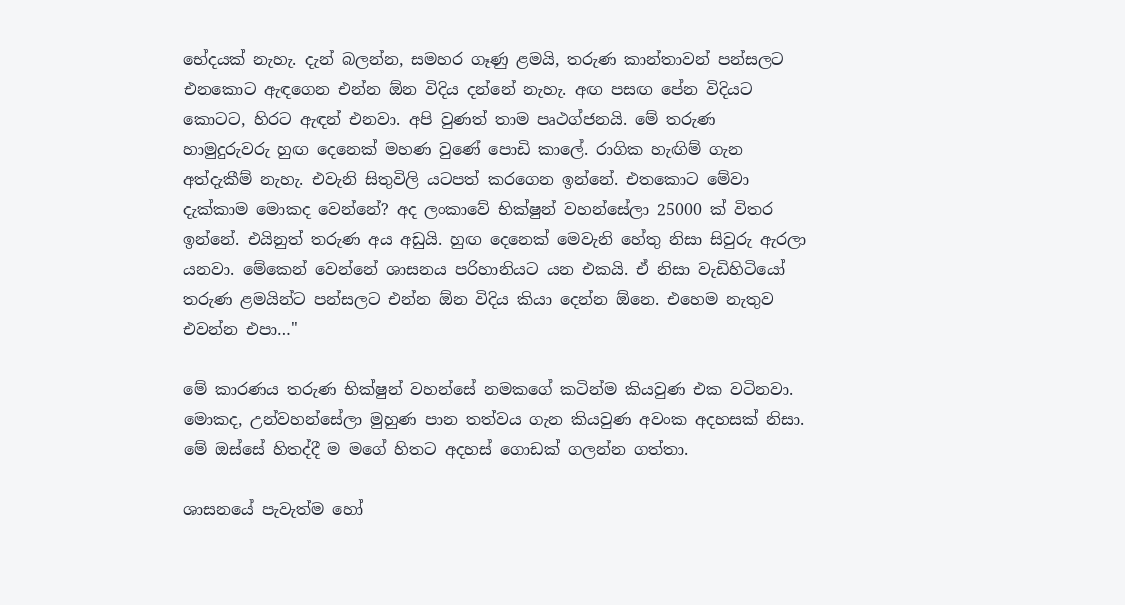භේදයක් නැහැ. දැන් බලන්න, සමහර ගෑණු ළමයි, තරුණ කාන්තාවන් පන්සලට එනකොට ඇඳගෙන එන්න ඕන විදිය දන්නේ නැහැ. අඟ පසඟ පේන විදියට කොටට, හිරට ඇඳන් එනවා. අපි වුණත් තාම පෘථග්ජනයි. මේ තරුණ හාමුදුරුවරු හුඟ දෙනෙක් මහණ වුණේ පොඩි කාලේ. රාගික හැඟිම් ගැන අත්දැකීම් නැහැ. එවැනි සිතුවිලි යටපත් කරගෙන ඉන්නේ. එතකොට මේවා දැක්කාම මොකද වෙන්නේ? අද ලංකාවේ භික්ෂුන් වහන්සේලා 25000 ක් විතර ඉන්නේ. එයිනුත් තරුණ අය අඩුයි. හුඟ දෙනෙක් මෙවැනි හේතු නිසා සිවුරු ඇරලා යනවා. මේකෙන් වෙන්නේ ශාසනය පරිහානියට යන එකයි. ඒ නිසා වැඩිහිටියෝ තරුණ ළමයින්ට පන්සලට එන්න ඕන විදිය කියා දෙන්න ඕනෙ. එහෙම නැතුව එවන්න එපා…"

මේ කාරණය තරුණ භික්ෂුන් වහන්සේ නමකගේ කටින්ම කියවුණ එක වටිනවා. මොකද, උන්වහන්සේලා මුහුණ පාන තත්වය ගැන කියවුණ අවංක අදහසක් නිසා. මේ ඔස්සේ හිතද්දී ම මගේ හිතට අදහස් ගොඩක් ගලන්න ගත්තා.

ශාසනයේ පැවැත්ම හෝ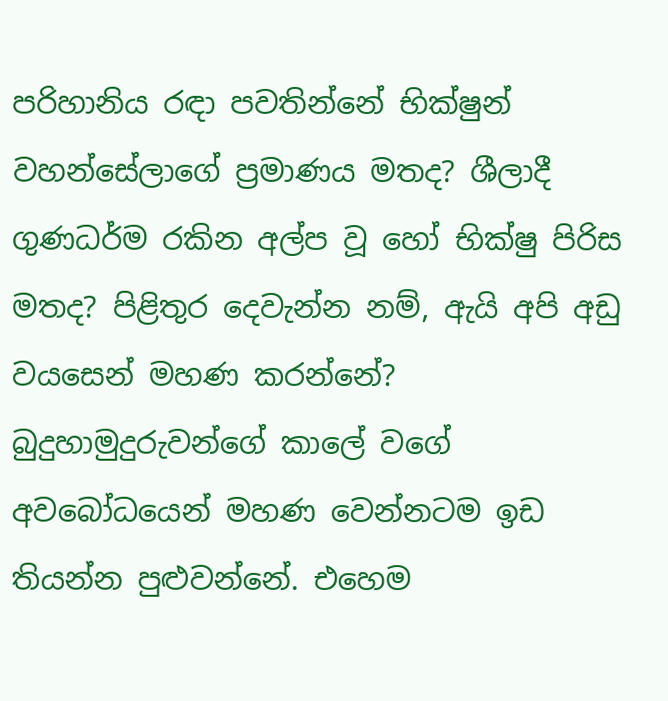පරිහානිය රඳා පවතින්නේ භික්ෂුන් වහන්සේලාගේ ප්‍රමාණය මතද? ශීලාදී ගුණධර්ම රකින අල්ප වූ හෝ භික්ෂු පිරිස මතද? පිළිතුර දෙවැන්න නම්, ඇයි අපි අඩු වයසෙන් මහණ කරන්නේ? බුදුහාමුදුරුවන්ගේ කාලේ වගේ අවබෝධයෙන් මහණ වෙන්නටම ඉඩ තියන්න පුළුවන්නේ. එහෙම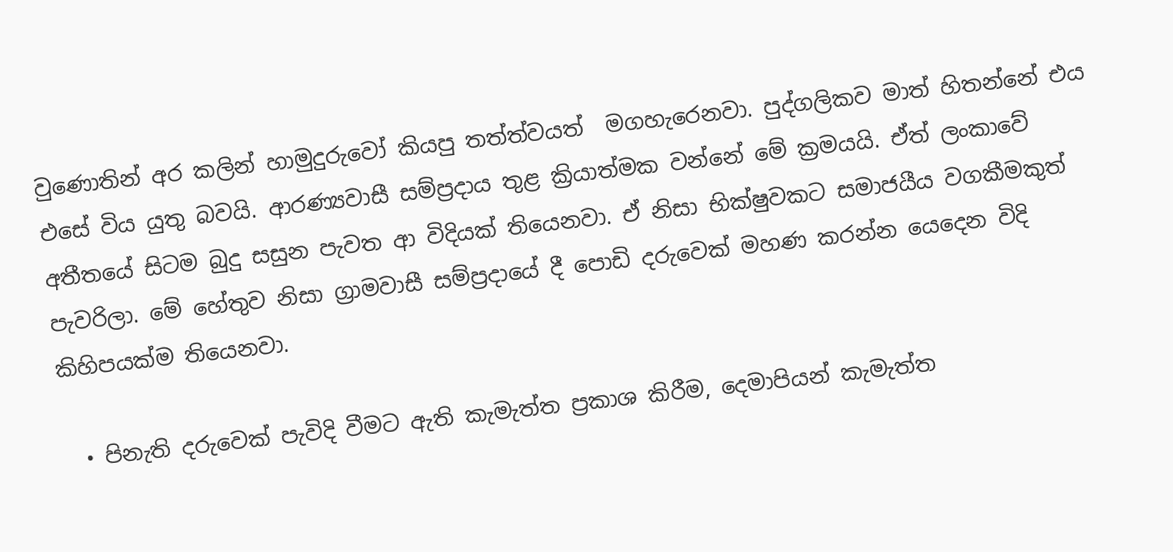වුණොතින් අර කලින් හාමුදුරුවෝ කියපු තත්ත්වයත්  මගහැරෙනවා. පුද්ගලිකව මාත් හිතන්නේ එය එසේ විය යුතු බවයි. ආරණ්‍යවාසී සම්ප්‍රදාය තුළ ක්‍රියාත්මක වන්නේ මේ ක්‍රමයයි. ඒත් ලංකාවේ අතීතයේ සිටම බුදු සසුන පැවත ආ විදියක් තියෙනවා. ඒ නිසා භික්ෂුවකට සමාජයීය වගකීමකුත් පැවරිලා. මේ හේතුව නිසා ග්‍රාමවාසී සම්ප්‍රදායේ දී පොඩි දරුවෙක් මහණ කරන්න යෙදෙන විදි කිහිපයක්ම තියෙනවා.

  • පිනැති දරුවෙක් පැවිදි වීමට ඇති කැමැත්ත ප්‍රකාශ කිරීම, දෙමාපියන් කැමැත්ත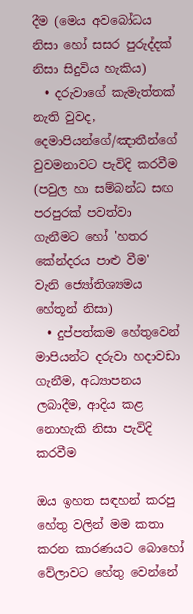දීම (මෙය අවබෝධය නිසා හෝ සසර පුරුද්දක් නිසා සිදුවිය හැකිය)
  • දරුවාගේ කැමැත්තක් නැති වුවද, දෙමාපියන්ගේ/ඤාතීන්ගේ වුවමනාවට පැවිදි කරවීම (පවුල හා සම්බන්ධ සඟ පරපුරක් පවත්වා ගැනීමට හෝ 'හතර කේන්දරය පාළු වීම' වැනි ‍ජ්‍යෝතිශ්‍යමය හේතූන් නිසා)
  • දුප්පත්කම හේතුවෙන් මාපියන්ට දරුවා හදාවඩා ගැනීම, අධ්‍යාපනය ලබාදීම, ආදිය කළ නොහැකි නිසා පැවිදි කරවීම

ඔය ඉහත සඳහන් කරපු හේතු වලින් මම කතා කරන කාරණයට බොහෝ වේලාවට හේතු වෙන්නේ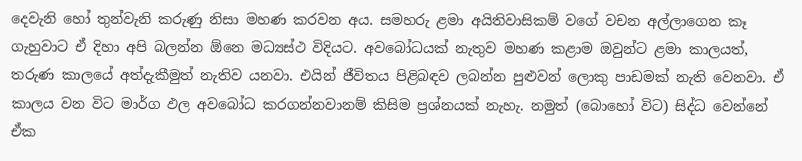දෙවැනි හෝ තුන්වැනි කරුණු නිසා මහණ කරවන අය. සමහරු ළමා අයිතිවාසිකම් වගේ වචන අල්ලාගෙන කෑ ගැහුවාට ඒ දිහා අපි බලන්න ඕනෙ මධ්‍යස්ථ විදියට. අවබෝධයක් නැතුව මහණ කළාම ඔවුන්ට ළමා කාලයත්, තරුණ කාලයේ අත්දැකීමුත් නැතිව යනවා. එයින් ජීවිතය පිළිබඳව ලබන්න පුළුවන් ලොකු පාඩමක් නැති වෙනවා. ඒ කාලය වන විට මාර්ග ඵල අවබෝධ කරගන්නවානම් කිසිම ප්‍රශ්නයක් නැහැ. නමුත් (බොහෝ විට) සිද්ධ වෙන්නේ ඒක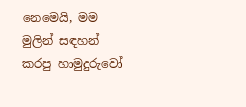නෙමෙයි, මම මුලින් සඳහන් කරපු හාමුදුරුවෝ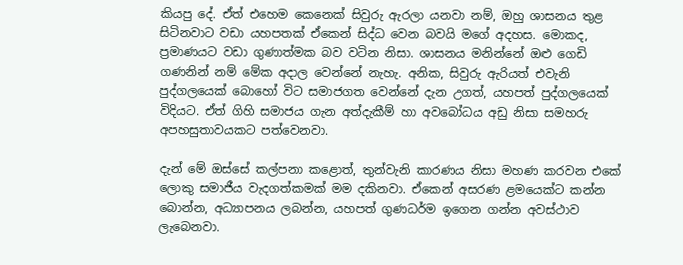කියපු දේ. ඒත් එහෙම කෙනෙක් සිවුරු ඇරලා යනවා නම්, ඔහු ශාසනය තුළ සිටිනවාට වඩා යහපතක් ඒකෙන් සිද්ධ වෙන බවයි මගේ අදහස. මොකද, ප්‍රමාණයට වඩා ගුණාත්මක බව වටින නිසා. ශාසනය මනින්නේ ඔළු ගෙඩි ගණනින් නම් මේක අදාල වෙන්නේ නැහැ. අනික, සිවුරු ඇරියත් එවැනි පුද්ගලයෙක් බොහෝ විට සමාජගත වෙන්නේ දැන උගත්, යහපත් පුද්ගලයෙක් විදියට. ඒත් ගිහි සමාජය ගැන අත්දැකීම් හා අවබෝධය අඩු නිසා සමහරු අපහසුතාවයකට පත්වෙනවා.

දැන් මේ ඔස්සේ කල්පනා කළොත්, තුන්වැනි කාරණය නිසා මහණ කරවන එකේ ලොකු සමාජීය වැදගත්කමක් මම දකිනවා. ඒකෙන් අසරණ ළමයෙක්ට කන්න බොන්න, අධ්‍යාපනය ලබන්න, යහපත් ගුණධර්ම ඉගෙන ගන්න අවස්ථාව ලැබෙනවා.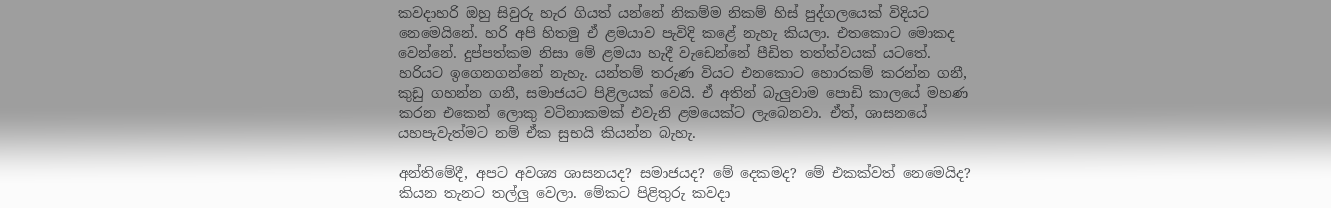කවදාහරි ඔහු සිවුරු හැර ගියත් යන්නේ නිකම්ම නිකම් හිස් පුද්ගලයෙක් විදියට නෙමෙයිනේ. හරි අපි හිතමු ඒ ළමයාව පැවිදි කළේ නැහැ කියලා. එතකොට මොකද වෙන්නේ. දුප්පත්කම නිසා මේ ළමයා හැදී වැඩෙන්නේ පීඩිත තත්ත්වයක් යටතේ. හරියට ඉගෙනගන්නේ නැහැ. යන්තම් තරුණ වියට එනකොට හොරකම් කරන්න ගනී, කුඩු ගහන්න ගනී, සමාජයට පිළිලයක් වෙයි. ඒ අතින් බැලුවාම පොඩි කාලයේ මහණ කරන එකෙන් ලොකු වටිනාකමක් එවැනි ළමයෙක්ට ලැබෙනවා. ඒත්, ශාසනයේ යහපැවැත්මට නම් ඒක සුභයි කියන්න බැහැ.

අන්තිමේදී, අපට අවශ්‍ය ශාසනයද? සමාජයද? මේ දෙකමද? මේ එකක්වත් නෙමෙයිද? කියන තැනට තල්ලු වෙලා. මේකට පිළිතුරු කවදා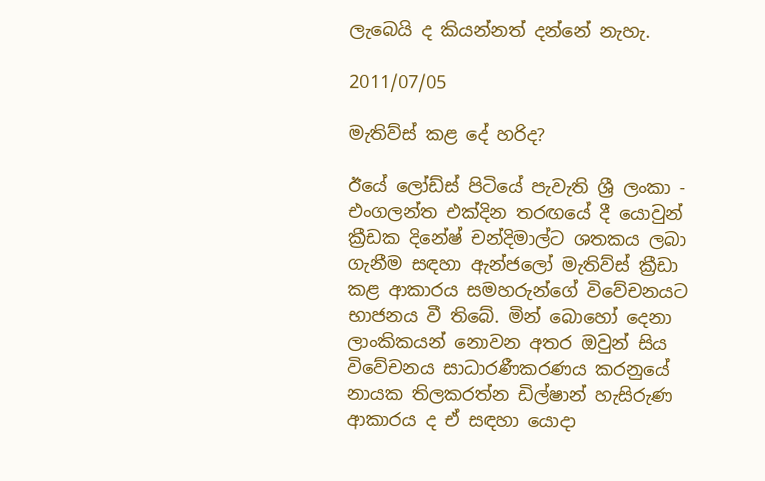ලැබෙයි ද කියන්නත් දන්නේ නැහැ.

2011/07/05

මැතිව්ස් කළ දේ හරිද?

ඊයේ ලෝඩ්ස් පිටියේ පැවැති ශ්‍රී ලංකා - එංගලන්ත එක්දින තරඟයේ දී යොවුන් ක්‍රීඩක දිනේෂ් චන්දිමාල්ට ශතකය ලබා ගැනීම සඳහා ඇන්ජලෝ මැතිව්ස් ක්‍රීඩා කළ ආකාරය සමහරුන්ගේ විවේචනයට භාජනය වී තිබේ. මින් බොහෝ දෙනා ලාංකිකයන් නොවන අතර ඔවුන් සිය විවේචනය සාධාරණීකරණය කරනුයේ නායක තිලකරත්න ඩිල්ෂාන් හැසිරුණ ආකාරය ද ඒ සඳහා යොදා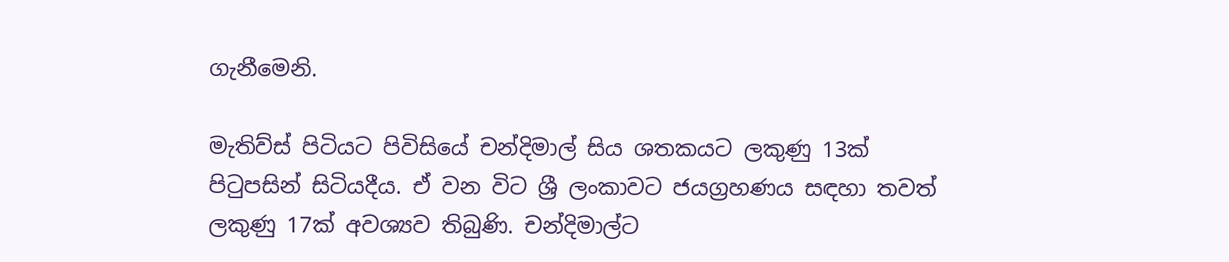ගැනීමෙනි.

මැතිව්ස් පිටියට පිවිසියේ චන්දිමාල් සිය ශතකයට ලකුණු 13ක් පිටුපසින් සිටියදීය. ඒ වන විට ශ්‍රී ලංකාවට ජයග්‍රහණය සඳහා තවත් ලකුණු 17ක් අවශ්‍යව තිබුණි. චන්දිමාල්ට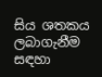සිය ශතකය ලබාගැනීම සඳහා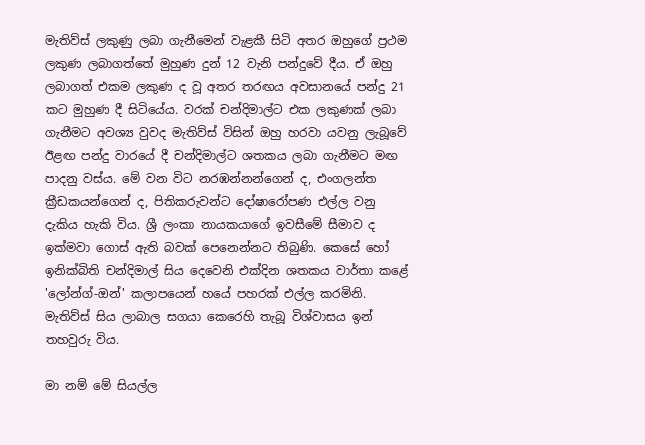මැතිව්ස් ලකුණු ලබා ගැනීමෙන් වැළකී සිටි අතර ඔහුගේ ප්‍රථම ලකුණ ලබාගත්තේ මුහුණ දුන් 12 වැනි පන්දුවේ දීය. ඒ ඔහු ලබාගත් එකම ලකුණ ද වූ අතර තරඟය අවසානයේ පන්දු 21 කට මුහුණ දී සිටියේය. වරක් චන්දිමාල්ට එක ලකුණක් ලබා ගැනීමට අවශ්‍ය වුවද මැතිව්ස් විසින් ඔහු හරවා යවනු ලැබූවේ ඊළඟ පන්දු වාරයේ දී චන්දිමාල්ට ශතකය ලබා ගැනීමට මඟ පාදනු වස්ය. මේ වන විට නරඹන්නන්ගෙන් ද, එංගලන්ත ක්‍රීඩකයන්ගෙන් ද, පිතිකරුවන්ට දෝෂාරෝපණ එල්ල වනු දැකිය හැකි විය. ශ්‍රී ලංකා නායකයාගේ ඉවසීමේ සීමාව ද ඉක්මවා ගොස් ඇති බවක් පෙනෙන්නට තිබුණි. කෙසේ හෝ ඉනික්බිති චන්දිමාල් සිය දෙවෙනි එක්දින ශතකය වාර්තා කළේ 'ලෝන්ග්-ඔන්' කලාපයෙන් හයේ පහරක් එල්ල කරමිනි. මැතිව්ස් සිය ලාබාල සගයා කෙරෙහි තැබූ විශ්වාසය ඉන් තහවුරු විය.

මා නම් මේ සියල්ල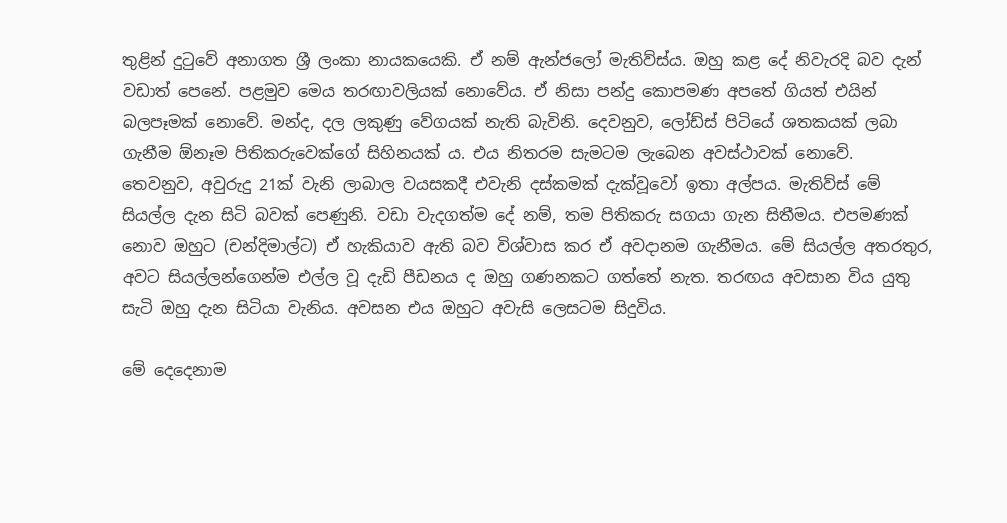තුළින් දුටුවේ අනාගත ශ්‍රී ලංකා නායකයෙකි. ඒ නම් ඇන්ජලෝ මැතිව්ස්ය. ඔහු කළ දේ නිවැරදි බව දැන් වඩාත් පෙනේ. පළමුව මෙය තරඟාවලියක් නොවේය. ඒ නිසා පන්දු කොපමණ අපතේ ගියත් එයින් බලපෑමක් නොවේ. මන්ද, දල ලකුණු වේගයක් නැති බැවිනි. දෙවනුව, ලෝඩ්ස් පිටියේ ශතකයක් ලබා ගැනීම ඕනෑම පිතිකරුවෙක්ගේ සිහිනයක් ය. එය නිතරම සැමටම ලැබෙන අවස්ථාවක් නොවේ. තෙවනුව, අවුරුදු 21ක් වැනි ලාබාල වයසකදී එවැනි දස්කමක් දැක්වූවෝ ඉතා අල්පය. මැතිව්ස් මේ සියල්ල දැන සිටි බවක් පෙණුනි. වඩා වැදගත්ම දේ නම්, තම පිතිකරු සගයා ගැන සිතීමය. එපමණක් නොව ඔහුට (චන්දිමාල්ට) ඒ හැකියාව ඇති බව විශ්වාස කර ඒ අවදානම ගැනීමය. මේ සියල්ල අතරතුර, අවට සියල්ලන්ගෙන්ම එල්ල වූ දැඩි පීඩනය ද ඔහු ගණනකට ගත්තේ නැත. තරඟය අවසාන විය යුතු සැටි ඔහු දැන සිටියා වැනිය. අවසන එය ඔහුට අවැසි ලෙසටම සිදුවිය.

මේ දෙදෙනාම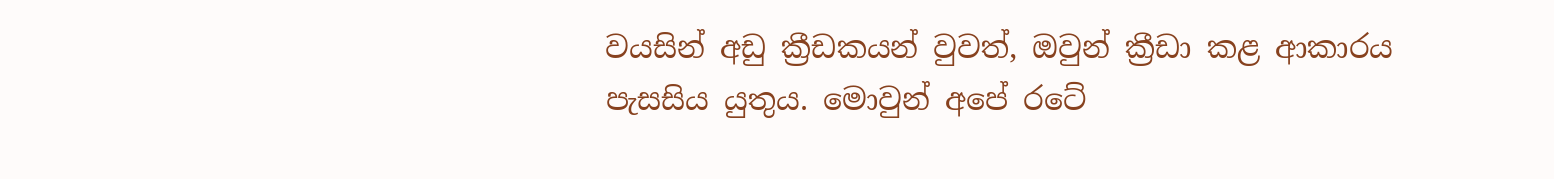වයසින් අඩු ක්‍රීඩකයන් වුවත්, ඔවුන් ක්‍රීඩා කළ ආකාරය පැසසිය යුතුය. මොවුන් අපේ රටේ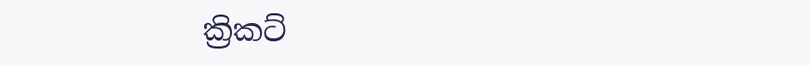ක්‍රිකට්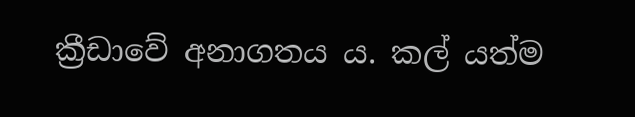ක්‍රීඩාවේ අනාගතය ය. කල් යත්ම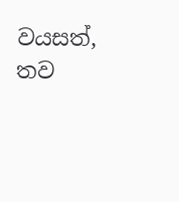වයසත්, තව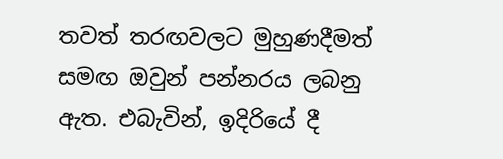තවත් තරඟවලට මුහුණදීමත් සමඟ ඔවුන් පන්නරය ලබනු ඇත. එබැවින්, ඉදිරියේ දී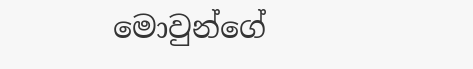මොවුන්ගේ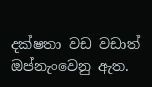දක්ෂතා වඩ වඩාත් ඔප්නැංවෙනු ඇත.